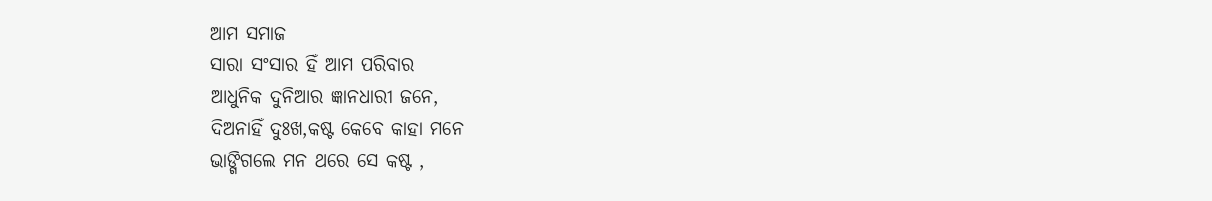ଆମ ସମାଜ
ସାରା ସଂସାର ହିଁ ଆମ ପରିବାର
ଆଧୁନିକ ଦୁନିଆର ଜ୍ଞାନଧାରୀ ଜନେ,
ଦିଅନାହିଁ ଦୁଃଖ,କଷ୍ଟ କେବେ କାହା ମନେ
ଭାଙ୍ଗିଗଲେ ମନ ଥରେ ସେ କଷ୍ଟ ,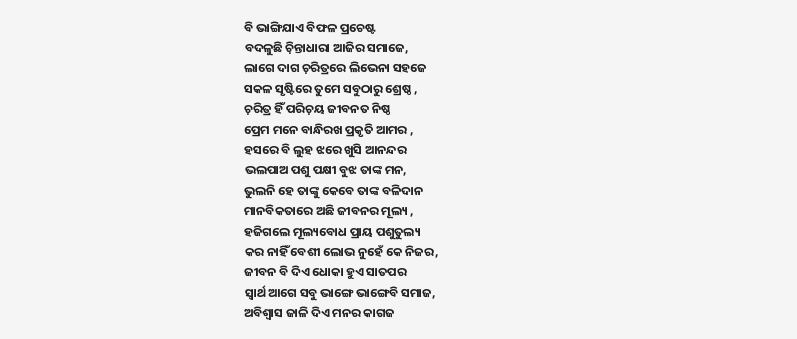ବି ଭାଙ୍ଗିଯାଏ ବିଫଳ ପ୍ରଚେଷ୍ଟ
ବଦଳୁଛି ଚ଼ିନ୍ତାଧାରା ଆଜିର ସମାଜେ,
ଲାଗେ ଦାଗ ଚ଼ରିତ୍ରରେ ଲିଭେନା ସହଜେ
ସକଳ ସୃଷ୍ଟିରେ ତୁମେ ସବୁଠାରୁ ଶ୍ରେଷ୍ଠ ,
ଚ଼ରିତ୍ର ହିଁ ପରିଚ଼ୟ ଜୀବନତ ନିଷ୍ଠ
ପ୍ରେମ ମନେ ବାନ୍ଧିରଖ ପ୍ରକୃତି ଆମର ,
ହସରେ ବି ଲୁହ ଝରେ ଖୁସି ଆନନ୍ଦର
ଭଲପାଅ ପଶୁ ପକ୍ଷୀ ବୁଝ ତାଙ୍କ ମନ,
ଭୁଲନି ହେ ତାଙ୍କୁ କେବେ ତାଙ୍କ ବଳିଦାନ
ମାନବିକତାରେ ଅଛି ଜୀବନର ମୂଲ୍ୟ ,
ହଜିଗଲେ ମୂଲ୍ୟବୋଧ ପ୍ରାୟ ପଶୁତୁଲ୍ୟ
କର ନାହିଁ ବେଶୀ ଲୋଭ ନୁହେଁ କେ ନିଜର,
ଜୀବନ ବି ଦିଏ ଧୋକା ହୁଏ ସାତପର
ସ୍ୱାର୍ଥ ଆଗେ ସବୁ ଭାଙ୍ଗେ ଭାଙ୍ଗେବି ସମାଜ,
ଅବିଶ୍ୱାସ ଜାଳି ଦିଏ ମନର କାଗଜ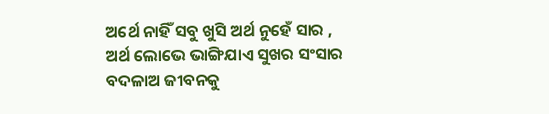ଅର୍ଥେ ନାହିଁ ସବୁ ଖୁସି ଅର୍ଥ ନୁହେଁ ସାର ,
ଅର୍ଥ ଲୋଭେ ଭାଙ୍ଗିଯାଏ ସୁଖର ସଂସାର
ବଦଳାଅ ଜୀବନକୁ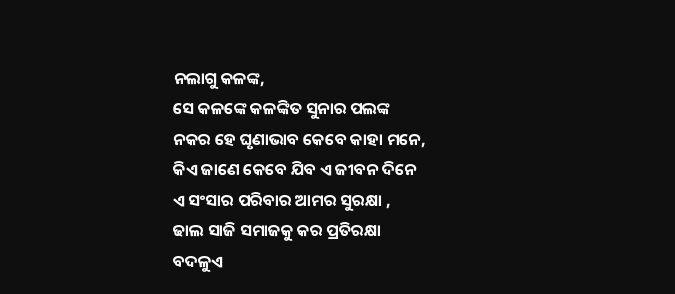ନଲାଗୁ କଳଙ୍କ,
ସେ କଳଙ୍କେ କଳଙ୍କିତ ସୁନାର ପଲଙ୍କ
ନକର ହେ ଘୃଣାଭାବ କେବେ କାହା ମନେ,
କିଏ ଜାଣେ କେବେ ଯିବ ଏ ଜୀବନ ଦିନେ
ଏ ସଂସାର ପରିବାର ଆମର ସୁରକ୍ଷା ,
ଢାଲ ସାଜି ସମାଜକୁ କର ପ୍ରତିରକ୍ଷା
ବଦଳୁଏ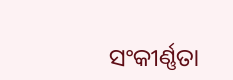ସଂକୀର୍ଣ୍ଣତା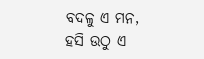ବଦଳୁ ଏ ମନ,
ହସି ଉଠୁ ଏ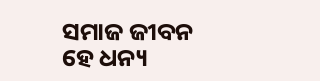ସମାଜ ଜୀବନ ହେ ଧନ୍ୟ